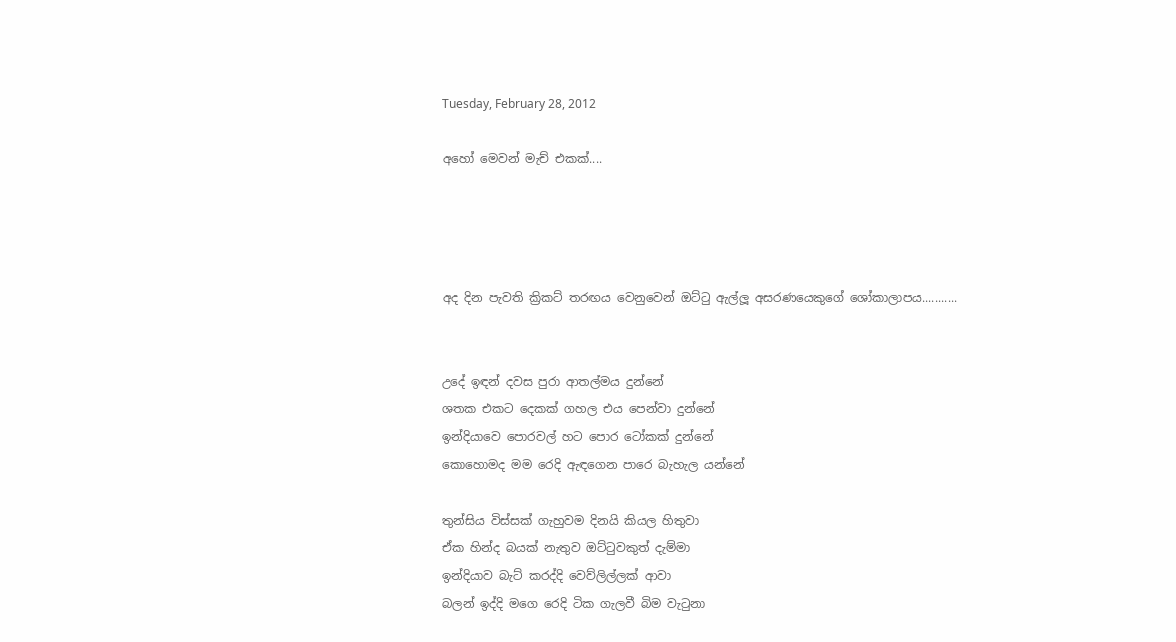Tuesday, February 28, 2012

අහෝ මෙවන් මැච් එකක්....




අද දින පැවති ක්‍රිකට් තරඟය වෙනුවෙන් ඔට්ටු ඇල්ලූ අසරණයෙකුගේ ශෝකාලාපය...........


උදේ ඉඳන් දවස පුරා ආතල්මය දුන්නේ
ශතක එකට දෙකක් ගහල එය පෙන්වා දුන්නේ
ඉන්දියාවෙ පොරවල් හට පොර ටෝකක් දුන්නේ
කොහොමද මම රෙදි ඇඳගෙන පාරෙ බැහැල යන්නේ

තුන්සිය විස්සක් ගැහුවම දිනයි කියල හිතුවා
ඒක හින්ද බයක් නැතුව ඔට්ටුවකුත් දැම්මා
ඉන්දියාව බැට් කරද්දි වෙව්ලිල්ලක් ආවා
බලන් ඉද්දි මගෙ රෙදි ටික ගැලවී බිම වැටුනා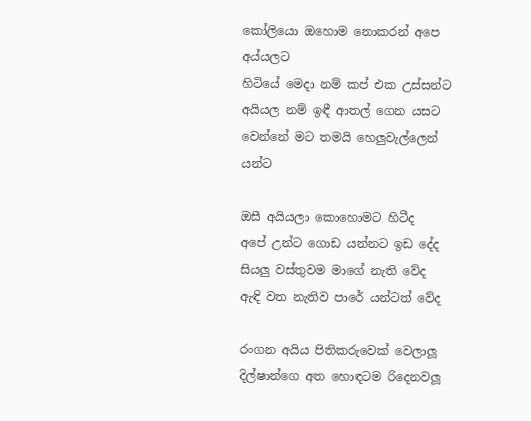කෝලියො ඔහොම නොකරන් අපෙ අය්යලට
හිටියේ මෙදා නම් කප් එක උස්සන්ට
අයියල නම් ඉඳී ආතල් ගෙන යසට
වෙන්නේ මට තමයි හෙලුවැල්ලෙන් යන්ට

ඔසී අයියලා කොහොමට හිටීද
අපේ උන්ට ගොඩ යන්නට ඉඩ දේද
සියලු වස්තුවම මාගේ නැති වේද
ඇඳි වත නැතිව පාරේ යන්ටත් වේද

රංගන අයිය පිතිකරුවෙක් වෙලාලූ
දිල්ෂාන්ගෙ අත හොඳටම රිදෙනවලූ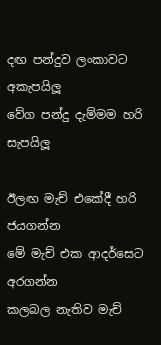දඟ පන්දුව ලංකාවට අකැපයිලූ
වේග පන්දු දැම්මම හරි සැපයිලූ

ඊලඟ මැච් එකේදී හරි ජයගන්න
මේ මැච් එක ආදර්සෙට අරගන්න
කලබල නැතිව මැච්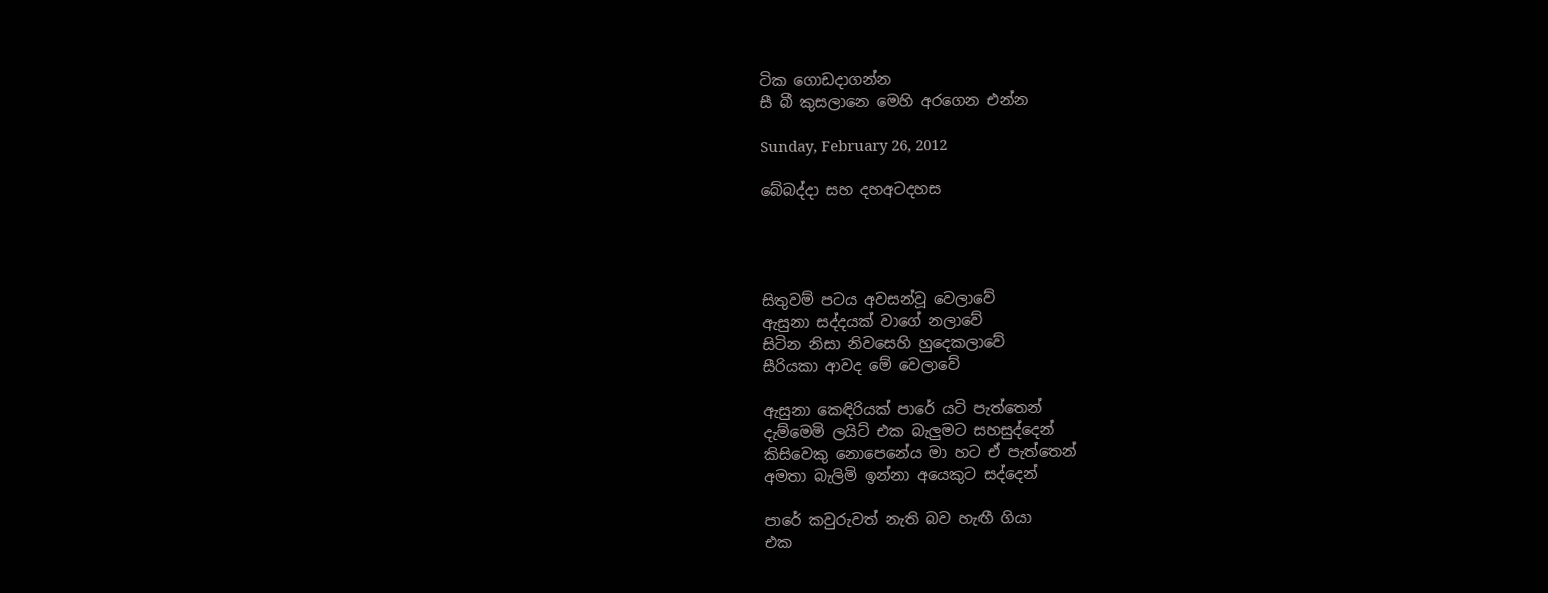ටික ගොඩදාගන්න
සී බී කුසලානෙ මෙහි අරගෙන එන්න

Sunday, February 26, 2012

බේබද්දා සහ දහඅටදහස




සිතුවම් පටය අවසන්වූ වෙලාවේ
ඇසුනා සද්දයක් වාගේ නලාවේ
සිටින නිසා නිවසෙහි හුදෙකලාවේ
සීරියකා ආවද මේ වෙලාවේ

ඇසුනා කෙඳිරියක් පාරේ යටි පැත්තෙන්
දැම්මෙමි ලයිට් එක බැලුමට සහසුද්දෙන්
කිසිවෙකු නොපෙනේය මා හට ඒ පැත්තෙන්
අමතා බැලිමි ඉන්නා අයෙකුට සද්දෙන්

පාරේ කවුරුවත් නැති බව හැඟී ගියා
එක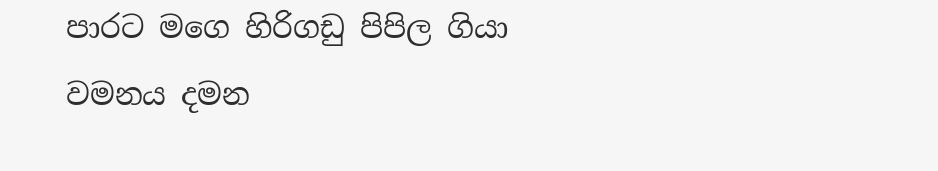පාරට මගෙ හිරිගඩු පිපිල ගියා
වමනය දමන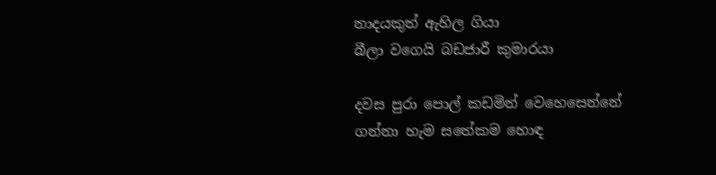නාදයකුත් ඇහිල ගියා
බීලා වගෙයි බඩජාරී කුමාරයා

දවස පුරා පොල් කඩමින් වෙහෙසෙන්නේ
ගන්නා හැම සතේකම හොඳ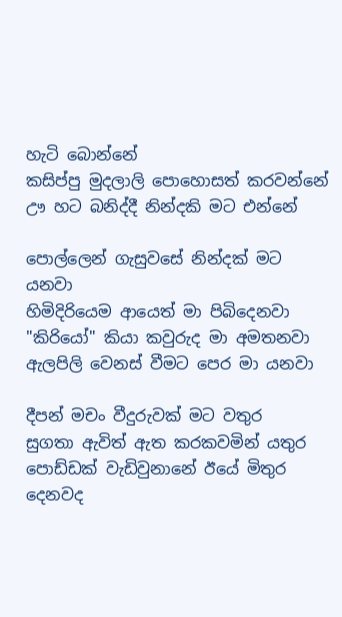හැටි බොන්නේ
කසිප්පු මුදලාලි පොහොසත් කරවන්නේ
ඌ හට බනිද්දී නින්දකි මට එන්නේ

පොල්ලෙන් ගැසුවසේ නින්දක් මට යනවා
හිමිදිරියෙම ආයෙත් මා පිබිදෙනවා
"කිරියෝ" කියා කවුරුද මා අමතනවා
ඇලපිලි වෙනස් වීමට පෙර මා යනවා

දීපන් මචං වීදුරුවක් මට වතුර
සුගතා ඇවිත් ඇත කරකවමින් යතුර
පොඩ්ඩක් වැඩිවුනානේ ඊයේ මිතුර
දෙනවද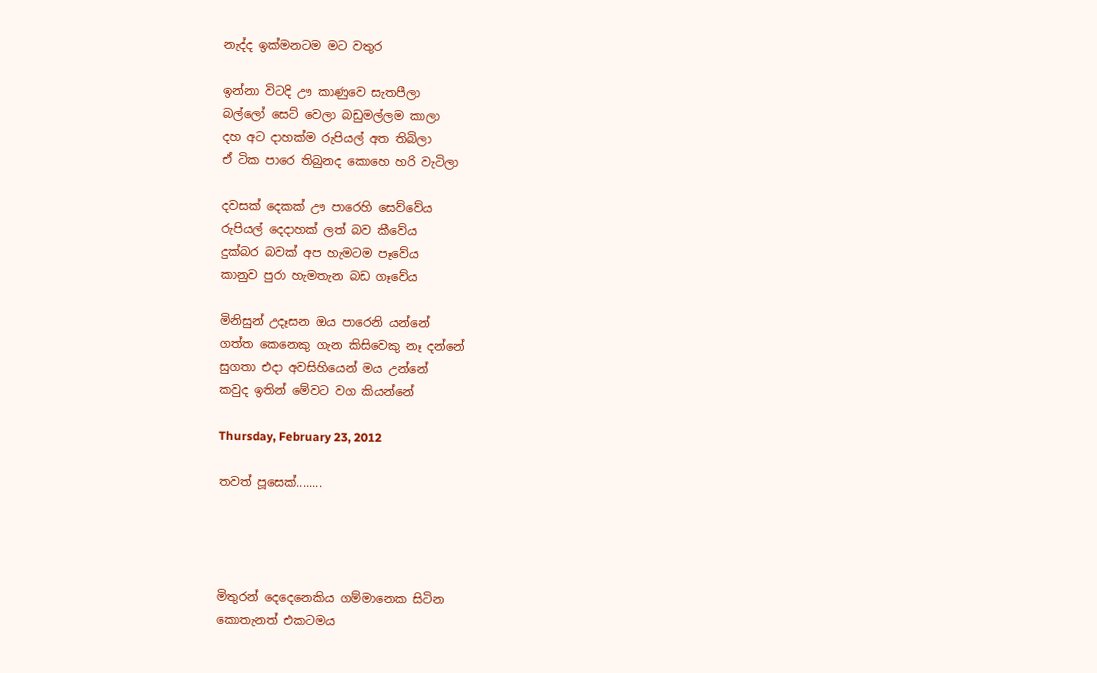නැද්ද ඉක්මනටම මට වතුර

ඉන්නා විටදි ඌ කාණුවෙ සැතපීලා
බල්ලෝ සෙට් වෙලා බඩුමල්ලම කාලා
දහ අට දාහක්ම රුපියල් අත තිබිලා
ඒ ටික පාරෙ තිබුනද කොහෙ හරි වැටිලා

දවසක් දෙකක් ඌ පාරෙහි සෙව්වේය
රුපියල් දෙදාහක් ලත් බව කීවේය
දුක්බර බවක් අප හැමටම පෑවේය
කානුව පුරා හැමතැන බඩ ගෑවේය

මිනිසුන් උදෑසන ඔය පාරෙනි යන්නේ
ගත්ත කෙනෙකු ගැන කිසිවෙකු නෑ දන්නේ
සුගතා එදා අවසිහියෙන් මය උන්නේ
කවුද ඉතින් මේවට වග කියන්නේ

Thursday, February 23, 2012

තවත් පූසෙක්........




මිතුරන් දෙදෙනෙකිය ගම්මානෙක සිටින
කොතැනත් එකටමය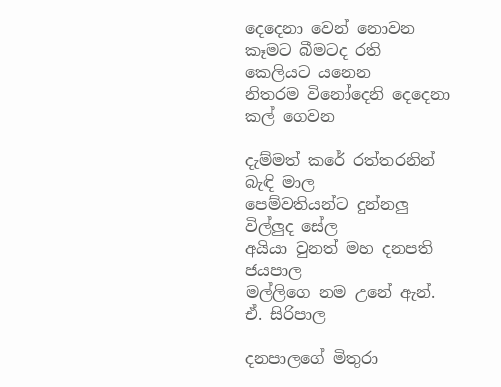දෙදෙනා වෙන් නොවන
කෑමට බීමටද රති කෙලියට යනෙන
නිතරම විනෝදෙනි දෙදෙනා කල් ගෙවන

දැම්මත් කරේ රත්තරනින් බැඳි මාල
පෙම්වතියන්ට දුන්නලු විල්ලුද සේල
අයියා වුනත් මහ දනපති ජයපාල
මල්ලිගෙ නම උනේ ඇන්. ඒ. සිරිපාල

දනපාලගේ මිතුරා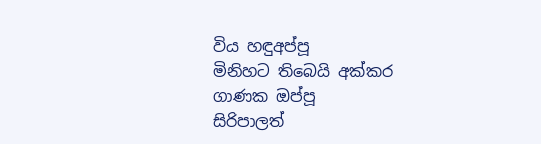විය හඳුඅප්පූ
මිනිහට තිබෙයි අක්කර ගාණක ඔප්පූ
සිරිපාලත්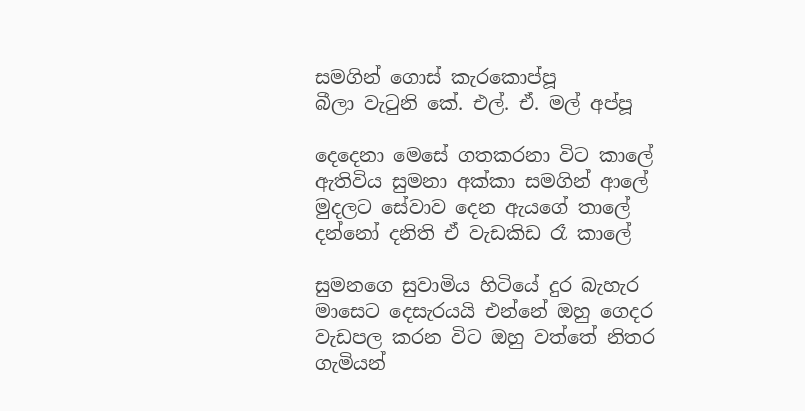සමගින් ගොස් කැරකොප්පූ
බීලා වැටුනි කේ. එල්. ඒ. මල් අප්පූ

දෙදෙනා මෙසේ ගතකරනා විට කාලේ
ඇතිවිය සුමනා අක්කා සමගින් ආලේ
මුදලට සේවාව දෙන ඇයගේ තාලේ
දන්නෝ දනිති ඒ වැඩකිඩ රෑ කාලේ

සුමනගෙ සුවාමිය හිටියේ දුර බැහැර
මාසෙට දෙසැරයයි එන්නේ ඔහු ගෙදර
වැඩපල කරන විට ඔහු වත්තේ නිතර
ගැමියන්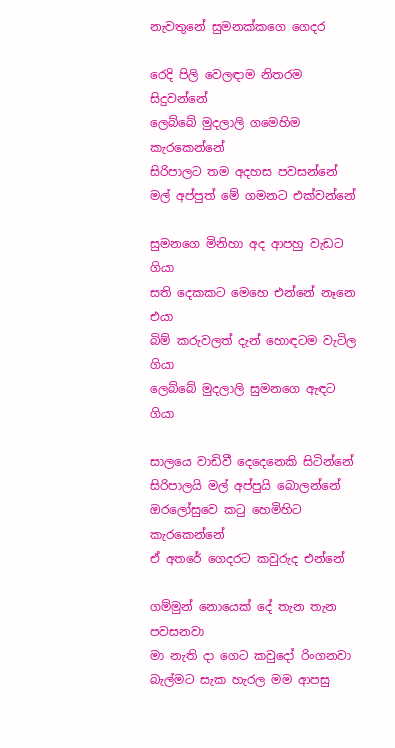නැවතුනේ සුමනක්කගෙ ගෙදර

රෙදි පිලි වෙලඳාම නිතරම සිදුවන්නේ
ලෙබ්බේ මුදලාලි ගමෙහිම කැරකෙන්නේ
සිරිපාලට තම අදහස පවසන්නේ
මල් අප්පුත් මේ ගමනට එක්වන්නේ

සුමනගෙ මිනිහා අද ආපහු වැඩට ගියා
සති දෙකකට මෙහෙ එන්නේ නෑනෙ එයා
බිම් කරුවලත් දැන් හොඳටම වැටිල ගියා
ලෙබ්බේ මුදලාලි සුමනගෙ ඇඳට ගියා

සාලයෙ වාඩිවී දෙදෙනෙකි සිටින්නේ
සිරිපාලයි මල් අප්පුයි බොලන්නේ
ඔරලෝසුවෙ කටු හෙමිහිට කැරකෙන්නේ
ඒ අතරේ ගෙදරට කවුරුද එන්නේ

ගම්මුන් නොයෙක් දේ තැන තැන පවසනවා
මා නැති දා ගෙට කවුදෝ රිංගනවා
බැල්මට සැක හැරල මම ආපසු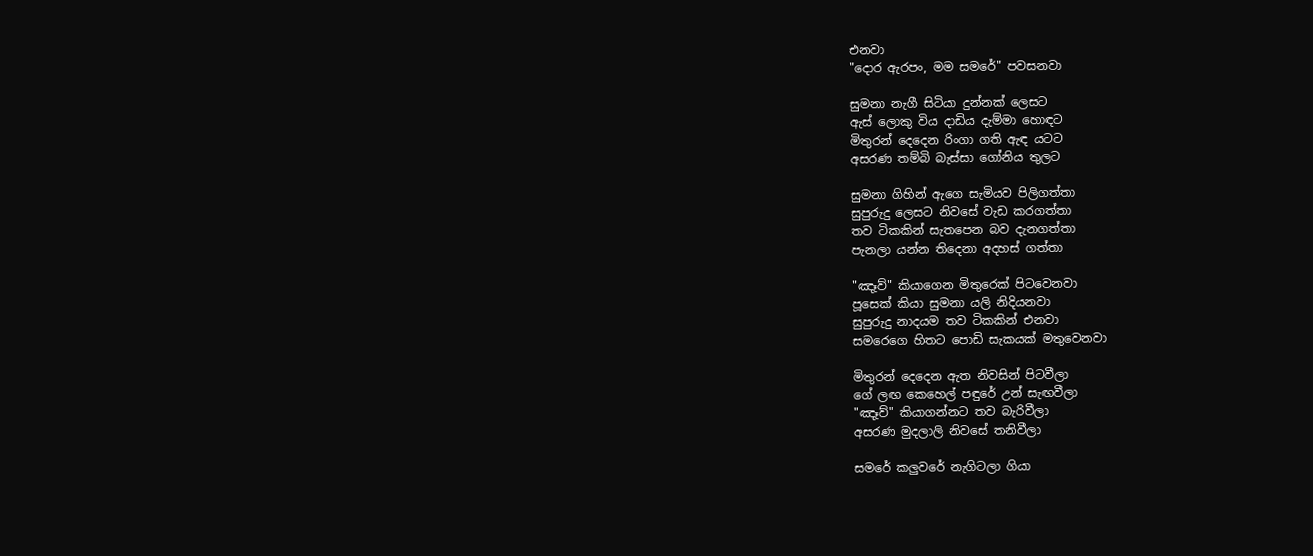එනවා
"දොර ඇරපං, මම සමරේ" පවසනවා

සුමනා නැගී සිටියා දුන්නක් ලෙසට
ඇස් ලොකු විය දාඩිය දැම්මා හොඳට
මිතුරන් දෙදෙන රිංගා ගති ඇඳ යටට
අසරණ තම්බි බැස්සා ගෝනිය තුලට

සුමනා ගිහින් ඇගෙ සැමියව පිලිගත්තා
සුපුරුදු ලෙසට නිවසේ වැඩ කරගත්තා
තව ටිකකින් සැතපෙන බව දැනගත්තා
පැනලා යන්න තිදෙනා අදහස් ගත්තා

"ඤෑව්" කියාගෙන මිතුරෙක් පිටවෙනවා
පූසෙක් කියා සුමනා යලි නිදියනවා
සුපුරුදු නාදයම තව ටිකකින් එනවා
සමරෙගෙ හිතට පොඩි සැකයක් මතුවෙනවා

මිතුරන් දෙදෙන ඇත නිවසින් පිටවීලා
ගේ ලඟ කෙහෙල් පඳුරේ උන් සැඟවීලා
"ඤෑව්" කියාගන්නට තව බැරිවීලා
අසරණ මුදලාලි නිවසේ තනිවීලා

සමරේ කලුවරේ නැගිටලා ගියා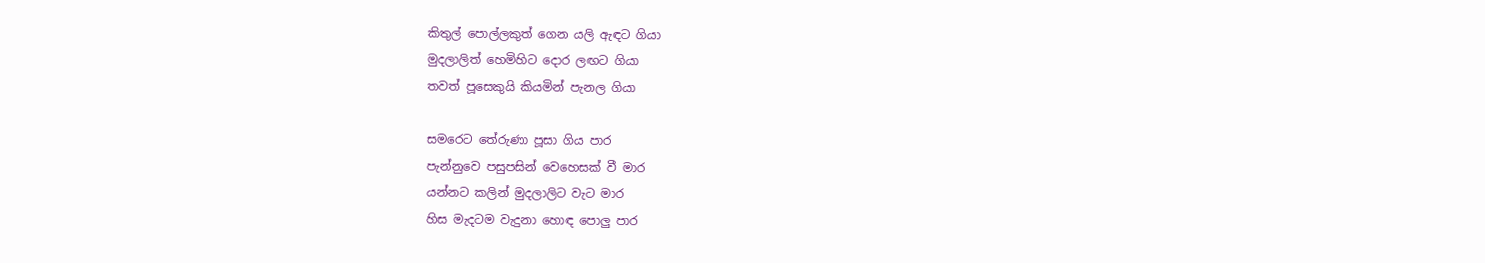කිතුල් පොල්ලකුත් ගෙන යලි ඇඳට ගියා
මුදලාලිත් හෙමිහිට දොර ලඟට ගියා
තවත් පූසෙකුයි කියමින් පැනල ගියා

සමරෙට තේරුණා පූසා ගිය පාර
පැන්නුවෙ පසුපසින් වෙහෙසක් වී මාර
යන්නට කලින් මුදලාලිට වැට මාර
හිස මැදටම වැදුනා හොඳ පොලු පාර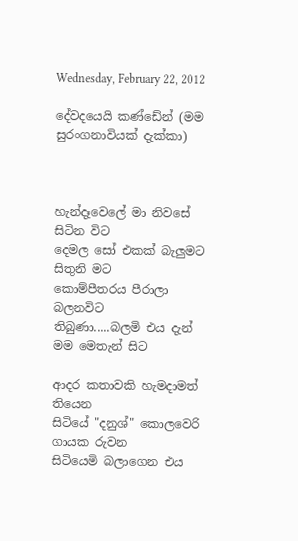Wednesday, February 22, 2012

දේවදයෙයි කණ්ඩේන් (මම සුරංගනාවියක් දැක්කා)



හැන්දෑවෙලේ මා නිවසේ සිටින විට
දෙමල සෝ එකක් බැලුමට සිතුනි මට
කොම්පීතරය පීරාලා බලනවිට
තිබුණා.....බලමි එය දැන් මම මෙතැන් සිට

ආදර කතාවකි හැමදාමත් තියෙන
සිටියේ "දනුශ්" කොලවෙරි ගායක රුවන
සිටියෙමි බලාගෙන එය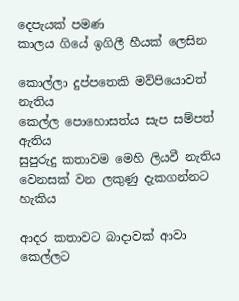දෙපැයක් පමණ
කාලය ගියේ ඉගිලී හීයක් ලෙසින

කොල්ලා දුප්පතෙකි මව්පියොවත් නැතිය
කෙල්ල පොහොසත්ය සැප සම්පත් ඇතිය
සුපුරුදු කතාවම මෙහි ලියවී නැතිය
වෙනසක් වන ලකුණු දැකගන්නට හැකිය

ආදර කතාවට බාදාවක් ආවා
කෙල්ලට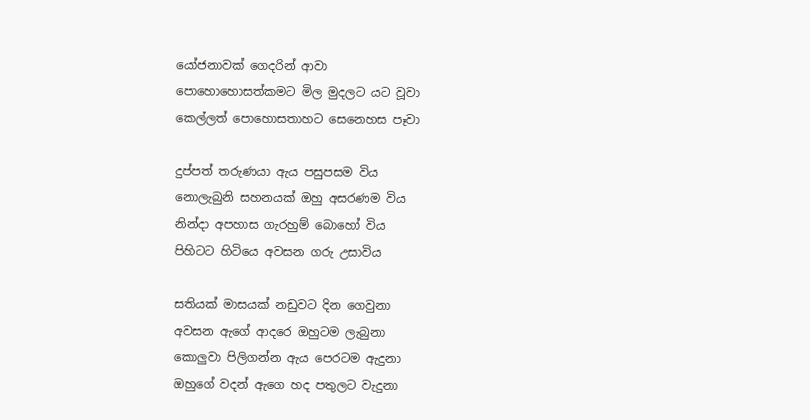යෝජනාවක් ගෙදරින් ආවා
පොහොහොසත්කමට මිල මුදලට යට වූවා
කෙල්ලත් පොහොසතාහට සෙනෙහස පෑවා

දුප්පත් තරුණයා ඇය පසුපසම විය
නොලැබුනි සහනයක් ඔහු අසරණම විය
නින්දා අපහාස ගැරහුම් බොහෝ විය
පිහිටට හිටියෙ අවසන ගරු උසාවිය

සතියක් මාසයක් නඩුවට දින ගෙවුනා
අවසන ඇගේ ආදරෙ ඔහුටම ලැබුනා
කොලුවා පිලිගන්න ඇය පෙරටම ඇදුනා
ඔහුගේ වදන් ඇගෙ හද පතුලට වැදුනා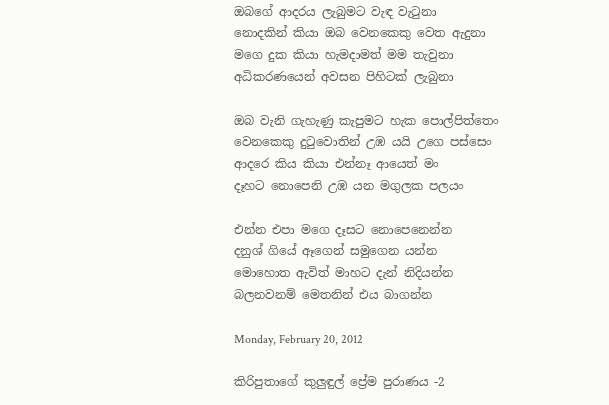ඔබගේ ආදරය ලැබුමට වැඳ වැටුනා
නොදකින් කියා ඔබ වෙනකෙකු වෙත ඇදුනා
මගෙ දුක කියා හැමදාමත් මම තැවුනා
අධිකරණයෙන් අවසන පිහිටක් ලැබුනා

ඔබ වැනි ගැහැණු කැපුමට හැක පොල්පිත්තෙං
වෙනකෙකු දුටුවොතින් උඹ යයි උගෙ පස්සෙං
ආදරෙ කිය කියා එන්නෑ ආයෙත් මං
දෑහට නොපෙනි උඹ යන මගුලක පලයං

එන්න එපා මගෙ දෑසට නොපෙනෙන්න
දනුශ් ගියේ ඈගෙන් සමුගෙන යන්න
මොහොත ඇවිත් මාහට දැන් නිදියන්න
බලනවනම් මෙතනින් එය බාගන්න

Monday, February 20, 2012

කිරිපුතාගේ කුලුඳුල් ප්‍රේම පුරාණය -2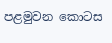පළමුවන කොටස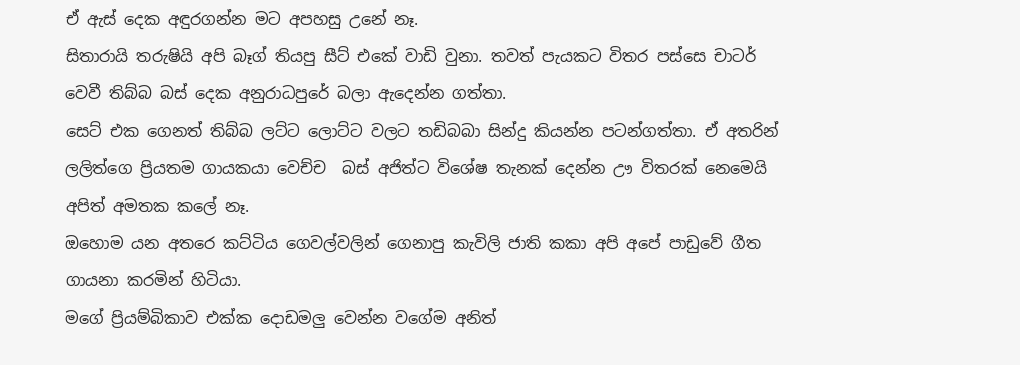ඒ ඇස් දෙක අඳුරගන්න මට අපහසු උනේ නෑ.
සිතාරායි තරුෂියි අපි බෑග් තියපු සීට් එකේ වාඩි වුනා. තවත් පැයකට විතර පස්සෙ චාටර් වෙවී තිබ්බ බස් දෙක අනුරාධපුරේ බලා ඇදෙන්න ගත්තා.
සෙට් එක ගෙනත් තිබ්බ ලට්ට ලොට්ට වලට තඩිබබා සින්දු කියන්න පටන්ගත්තා. ඒ අතරින් ලලිත්ගෙ ප්‍රියතම ගායකයා වෙච්ච  බස් අජිත්ට විශේෂ තැනක් දෙන්න ඌ විතරක් නෙමෙයි අපිත් අමතක කලේ නෑ.
ඔහොම යන අතරෙ කට්ටිය ගෙවල්වලින් ගෙනාපු කැවිලි ජාති කකා අපි අපේ පාඩුවේ ගීත ගායනා කරමින් හිටියා.
මගේ ප්‍රියම්බිකාව එක්ක දොඩමලු වෙන්න වගේම අනිත්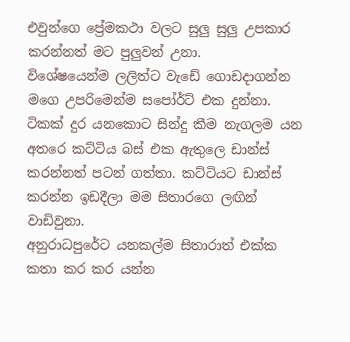එවුන්ගෙ ප්‍රේමකථා වලට සුලු සුලු උපකාර කරන්නත් මට පුලුවන් උනා.
විශේෂයෙන්ම ලලිත්ට වැඩේ ගොඩදාගන්න මගෙ උපරිමෙන්ම සපෝර්ට් එක දුන්නා. ටිකක් දුර යනකොට සින්දු කීම නැගලම යන අතරෙ කට්ටිය බස් එක ඇතුලෙ ඩාන්ස් කරන්නත් පටන් ගත්තා. කට්ටියට ඩාන්ස් කරන්න ඉඩදීලා මම සිතාරගෙ ලඟින් වාඩිවුනා.
අනුරාධපුරේට යනකල්ම සිතාරාත් එක්ක කතා කර කර යන්න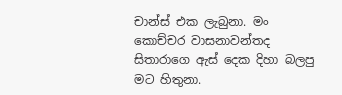චාන්ස් එක ලැබුනා. මං කොච්චර වාසනාවන්තද සිතාරාගෙ ඇස් දෙක දිහා බලපු මට හිතුනා.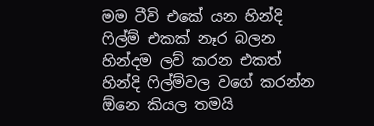මම ටීවි එකේ යන හින්දි ෆිල්ම් එකක් නෑර බලන හින්දම ලව් කරන එකත් හින්දි ෆිල්ම්වල වගේ කරන්න ඕනෙ කියල තමයි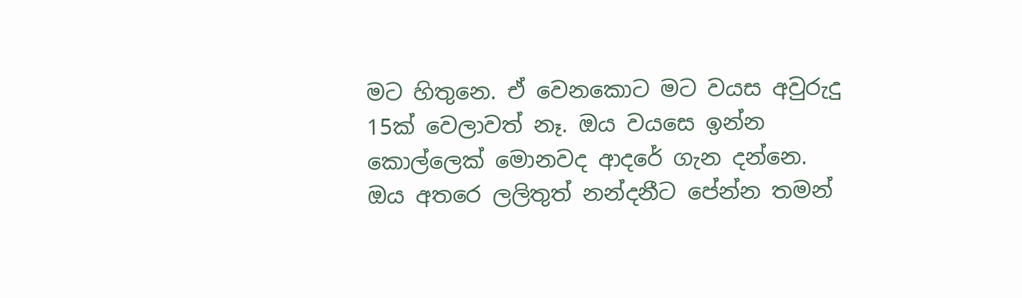මට හිතුනෙ. ඒ වෙනකොට මට වයස අවුරුදු 15ක් වෙලාවත් නෑ. ඔය වයසෙ ඉන්න කොල්ලෙක් මොනවද ආදරේ ගැන දන්නෙ.
ඔය අතරෙ ලලිතුත් නන්දනීට පේන්න තමන්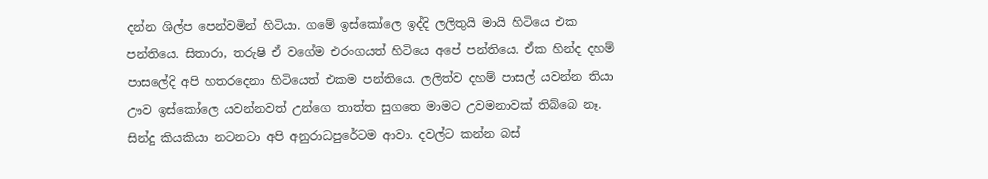දන්න ශිල්ප පෙන්වමින් හිටියා. ගමේ ඉස්කෝලෙ ඉද්දි ලලිතුයි මායි හිටියෙ එක පන්තියෙ. සිතාරා, තරුෂි ඒ වගේම එරංගයත් හිටියෙ අපේ පන්තියෙ. ඒක හින්ද දහම් පාසලේදි අපි හතරදෙනා හිටියෙත් එකම පන්තියෙ. ලලිත්ව දහම් පාසල් යවන්න තියා ඌව ඉස්කෝලෙ යවන්නවත් උන්ගෙ තාත්ත සුගතෙ මාමට උවමනාවක් තිබ්බෙ නෑ.
සින්දු කියකියා නටනටා අපි අනුරාධපුරේටම ආවා. දවල්ට කන්න බස්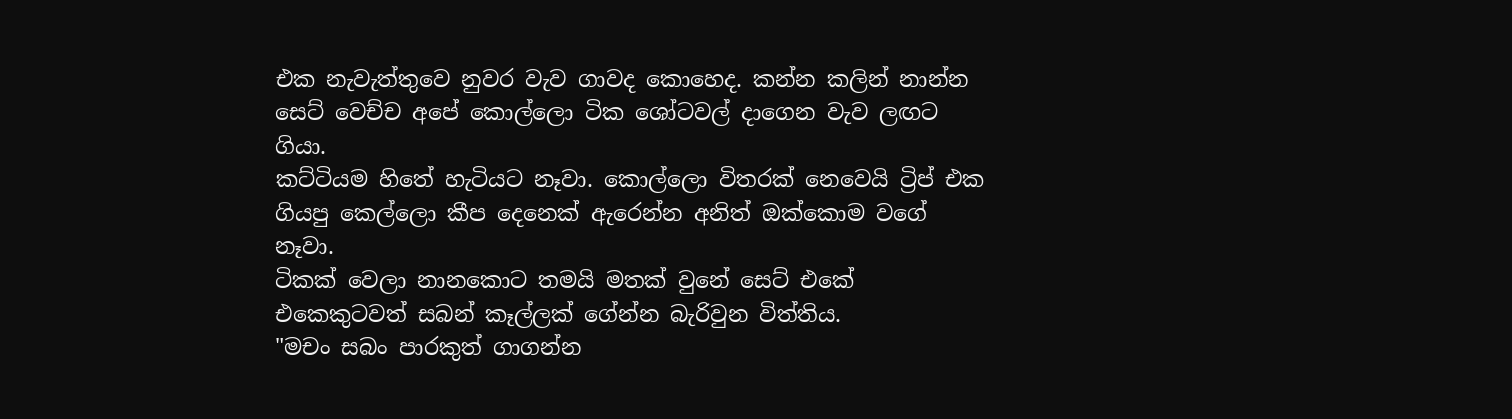එක නැවැත්තුවෙ නුවර වැව ගාවද කොහෙද. කන්න කලින් නාන්න සෙට් වෙච්ච අපේ කොල්ලො ටික ශෝටවල් දාගෙන වැව ලඟට ගියා.
කට්ටියම හිතේ හැටියට නෑවා. කොල්ලො විතරක් නෙවෙයි ට්‍රිප් එක ගියපු කෙල්ලො කීප දෙනෙක් ඇරෙන්න අනිත් ඔක්කොම වගේ නෑවා.
ටිකක් වෙලා නානකොට තමයි මතක් වුනේ සෙට් එකේ එකෙකුටවත් සබන් කෑල්ලක් ගේන්න බැරිවුන විත්තිය.
"මචං සබං පාරකුත් ගාගන්න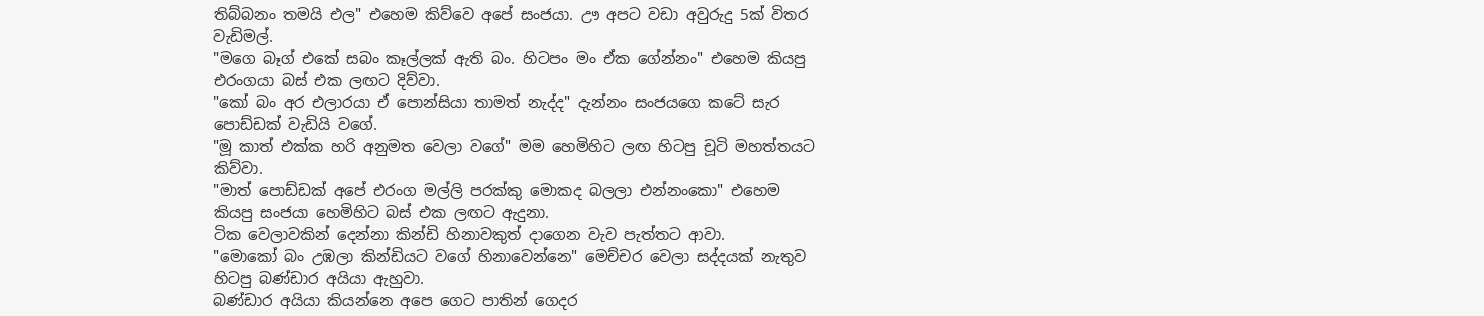තිබ්බනං තමයි එල" එහෙම කිව්වෙ අපේ සංජයා. ඌ අපට වඩා අවුරුදු 5ක් විතර වැඩිමල්.
"මගෙ බෑග් එකේ සබං කෑල්ලක් ඇති බං. හිටපං මං ඒක ගේන්නං" එහෙම කියපු එරංගයා බස් එක ලඟට දිව්වා.
"කෝ බං අර එලාරයා ඒ පොන්සියා තාමත් නැද්ද" දැන්නං සංජයගෙ කටේ සැර පොඩ්ඩක් වැඩියි වගේ.
"මූ කාත් එක්ක හරි අනුමත වෙලා වගේ" මම හෙමිහිට ලඟ හිටපු චූටි මහත්තයට කිව්වා.
"මාත් පොඩ්ඩක් අපේ එරංග මල්ලි පරක්කු මොකද බලලා එන්නංකො" එහෙම කියපු සංජයා හෙමිහිට බස් එක ලඟට ඇදුනා.
ටික වෙලාවකින් දෙන්නා කින්ඩි හිනාවකුත් දාගෙන වැව පැත්තට ආවා.
"මොකෝ බං උඹලා කින්ඩියට වගේ හිනාවෙන්නෙ" මෙච්චර වෙලා සද්දයක් නැතුව හිටපු බණ්ඩාර අයියා ඇහුවා.
බණ්ඩාර අයියා කියන්නෙ අපෙ ගෙට පාතින් ගෙදර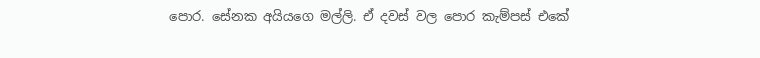පොර. සේනක අයියගෙ මල්ලි. ඒ දවස් වල පොර කැම්පස් එකේ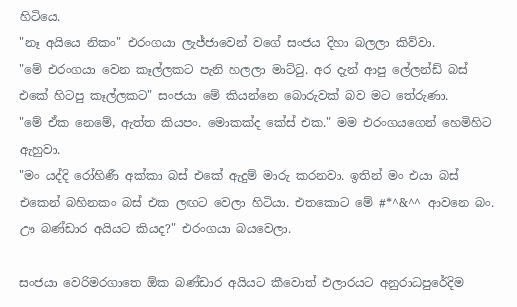හිටියෙ.
"නෑ අයියෙ නිකං" එරංගයා ලැජ්ජාවෙන් වගේ සංජය දිහා බලලා කිව්වා.
"මේ එරංගයා වෙන කෑල්ලකට පැනි හලලා මාට්ටු. අර දැන් ආපු ලේලන්ඩ් බස් එකේ හිටපු කෑල්ලකට" සංජයා මේ කියන්නෙ බොරුවක් බව මට තේරුණා.
"මේ ඒක නෙමේ, ඇත්ත කියපං. මොකක්ද කේස් එක." මම එරංගයගෙන් හෙමිහිට ඇහුවා.
"මං යද්දි රෝහිණී අක්කා බස් එකේ ඇදුම් මාරු කරනවා. ඉතින් මං එයා බස් එකෙන් බහිනකං බස් එක ලඟට වෙලා හිටියා. එතකොට මේ #*^&^^ ආවනෙ බං. ඌ බණ්ඩාර අයියට කියද?" එරංගයා බයවෙලා.

සංජයා වෙරිමරගාතෙ ඕක බණ්ඩාර අයියට කීවොත් එලාරයට අනුරාධපුරේදිම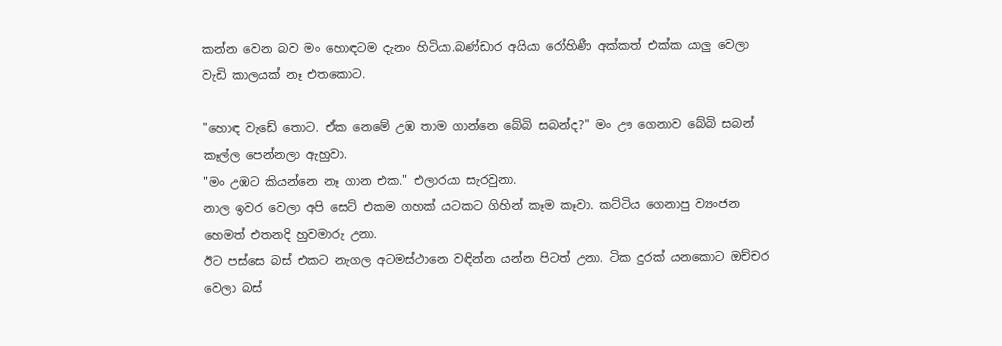කන්න වෙන බව මං හොඳටම දැනං හිටියා.බණ්ඩාර අයියා රෝහිණී අක්කත් එක්ක යාලු වෙලා වැඩි කාලයක් නෑ එතකොට.

"හොඳ වැඩේ තොට. ඒක නෙමේ උඹ තාම ගාන්නෙ බේබි සබන්ද?" මං ඌ ගෙනාව බේබි සබන් කෑල්ල පෙන්නලා ඇහුවා.
"මං උඹට කියන්නෙ නෑ ගාන එක." එලාරයා සැරවුනා.
නාල ඉවර වෙලා අපි සෙට් එකම ගහක් යටකට ගිහින් කෑම කෑවා. කට්ටිය ගෙනාපු ව්‍යංජන හෙමත් එතනදි හුවමාරු උනා.
ඊට පස්සෙ බස් එකට නැගල අටමස්ථානෙ වඳින්න යන්න පිටත් උනා. ටික දුරක් යනකොට ඔච්චර වෙලා බස්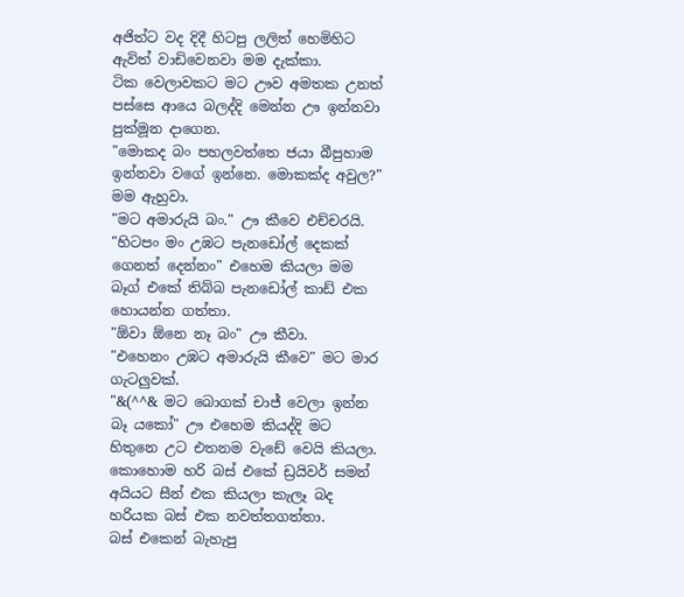අජිත්ට වද දිදී හිටපු ලලිත් හෙමිහිට ඇවිත් වාඩිවෙනවා මම දැක්කා.
ටික වෙලාවකට මට ඌව අමතක උනත් පස්සෙ ආයෙ බලද්දි මෙන්න ඌ ඉන්නවා පුක්මූන දාගෙන.
"මොකද බං පහලවත්තෙ ජයා බීපුහාම ඉන්නවා වගේ ඉන්නෙ. මොකක්ද අවුල?" මම ඇහුවා.
"මට අමාරුයි බං." ඌ කීවෙ එච්චරයි.
"හිටපං මං උඹට පැනඩෝල් දෙකක් ගෙනත් දෙන්නං" එහෙම කියලා මම බෑග් එකේ තිබ්බ පැනඩෝල් කාඩ් එක හොයන්න ගත්තා.
"ඕවා ඕනෙ නෑ බං" ඌ කීවා.
"එහෙනං උඹට අමාරුයි කීවෙ" මට මාර ගැටලුවක්.
"&(^^& මට බොගක් චාජ් වෙලා ඉන්න බෑ යකෝ" ඌ එහෙම කියද්දි මට හිතුනෙ උට එතනම වැඩේ වෙයි කියලා.
කොහොම හරි බස් එකේ ඩ්‍රයිවර් සමන් අයියට සීන් එක කියලා කැලෑ බද හරියක බස් එක නවත්තගත්තා.
බස් එකෙන් බැහැපු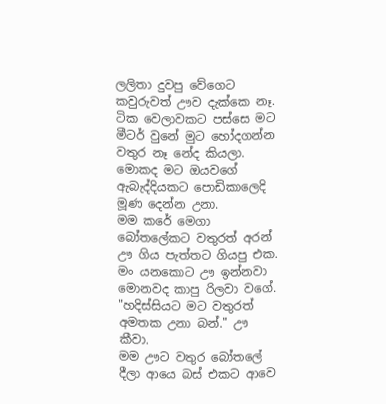ලලිතා දුවපු වේගෙට කවුරුවත් ඌව දැක්කෙ නෑ. ටික වෙලාවකට පස්සෙ මට මීටර් වුනේ මුට හෝදගන්න වතුර නෑ නේද කියලා. මොකද මට ඔයවගේ ඇබැද්දියකට පොඩිකාලෙදි මූණ දෙන්න උනා.
මම කරේ මෙගා බෝතලේකට වතුරත් අරන් ඌ ගිය පැත්තට ගියපු එක.
මං යනකොට ඌ ඉන්නවා මොනවද කාපු රිලවා වගේ.
"හදිස්සියට මට වතුරත් අමතක උනා බන්." ඌ කීවා.
මම ඌට වතුර බෝතලේ දීලා ආයෙ බස් එකට ආවෙ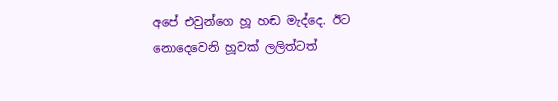අපේ එවුන්ගෙ හූ හඬ මැද්දෙ. ඊට නොදෙවෙනි හූවක් ලලිත්ටත්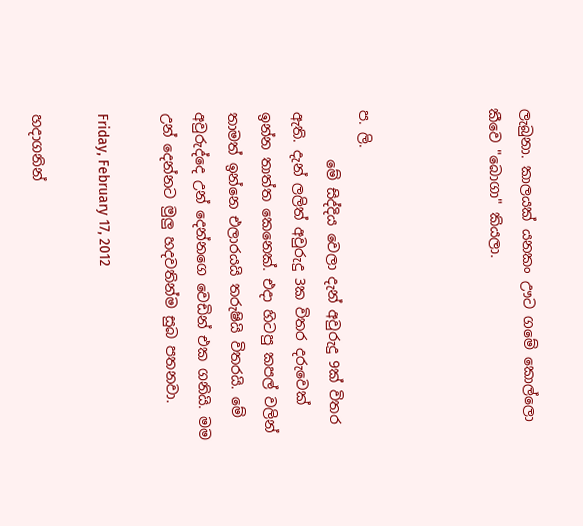ලැබුනා. කාලයක් යනකං ඌට ගමේ කොල්ලො කීවෙ "බොගා" කියලා.



ප. ලි.
       මේ සිද්දිය වෙලා දැන් අවුරුදු 9ක් විතර ඇති. දැන් ලලිත් අවුරුදු 3ක විතර දරුවෙක් ඉන්න තාත්ත කෙනෙක්. එදා හිටපු කපල් වලින් තාමත් ඉන්නෙ එලාරයයි තරුෂියි විතරයි. මේ අවුරුද්දෙ උන් දෙන්නගෙ වෙඩින් එක ගනියි. මම උන් දෙන්නට මුලු හදවතින්ම සුබ පතනවා.

Friday, February 17, 2012

හදාගනින්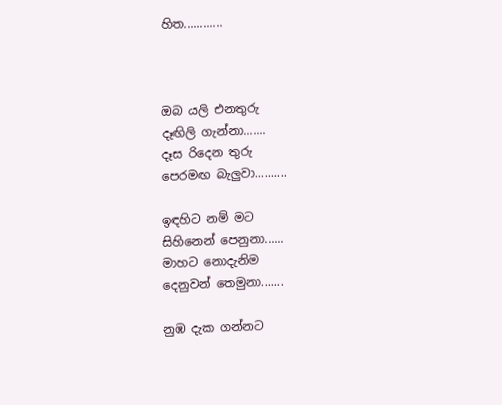හිත............



ඔබ යලි එනතුරු
දෑඟිලි ගැන්නා.......
දෑස රිදෙන තුරු
පෙරමඟ බැලුවා..........

ඉඳහිට නම් මට
සිහිනෙන් පෙනුනා......
මාහට නොදැනිම
දෙනුවන් තෙමුනා.......

නුඹ දැක ගන්නට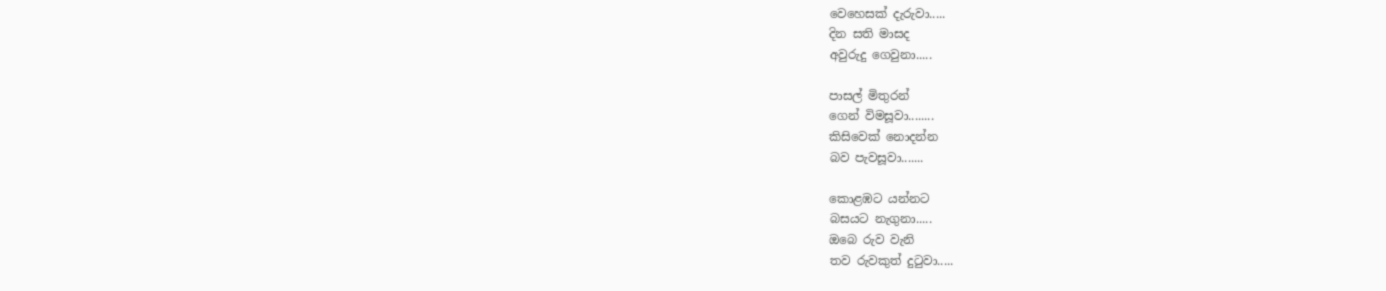වෙහෙසක් දැරුවා.....
දින සති මාසද
අවුරුදු ගෙවුනා.....

පාසල් මිතුරන්
ගෙන් විමසූවා........
කිසිවෙක් නොදන්න
බව පැවසූවා.......

කොළඹට යන්නට
බසයට නැගුනා.....
ඔබෙ රුව වැනි
තව රුවකුත් දුටුවා.....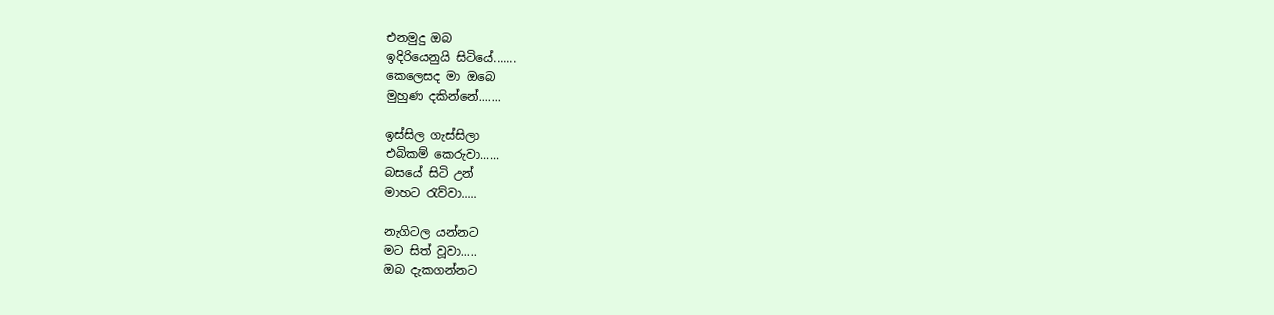එනමුදු ඔබ
ඉදිරියෙනුයි සිටියේ.......
කෙලෙසද මා ඔබෙ
මුහුණ දකින්නේ.......

ඉස්සිල ගැස්සිලා
එබිකම් කෙරුවා......
බසයේ සිටි උන්
මාහට රැව්වා.....

නැගිටල යන්නට
මට සිත් වූවා.....
ඔබ දැකගන්නට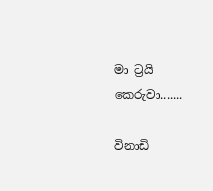මා ට්‍රයි කෙරුවා.......

විනාඩි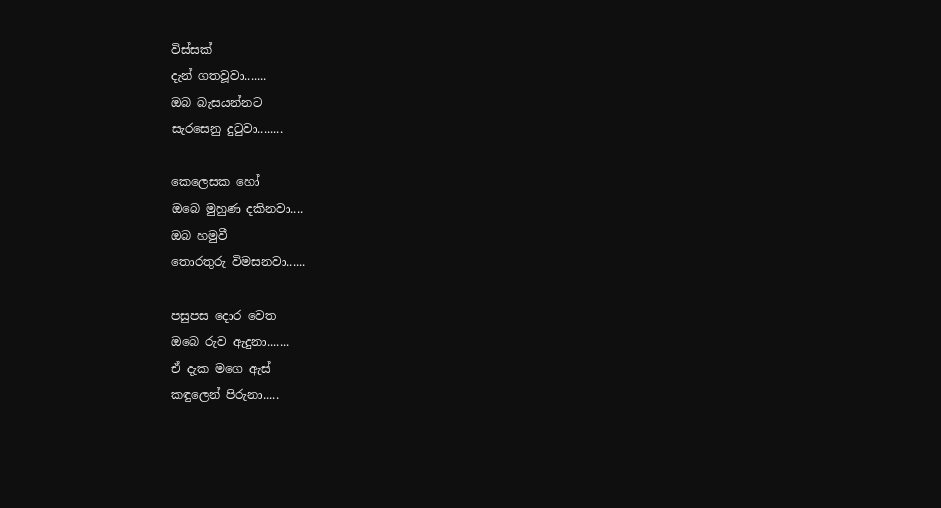විස්සක්
දැන් ගතවූවා.......
ඔබ බැසයන්නට
සැරසෙනු දුටුවා........

කෙලෙසක හෝ
ඔබෙ මුහුණ දකිනවා....
ඔබ හමුවී
තොරතුරු විමසනවා......

පසුපස දොර වෙත
ඔබෙ රුව ඇදුනා.......
ඒ දැක මගෙ ඇස්
කඳුලෙන් පිරුනා.....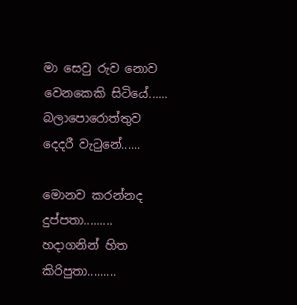මා සෙවු රුව නොව
වෙනකෙකි සිටියේ......
බලාපොරොත්තුව
දෙදරී වැටුනේ......

මොනව කරන්නද
දුප්පතා.........
හදාගනින් හිත
කිරිපුතා.........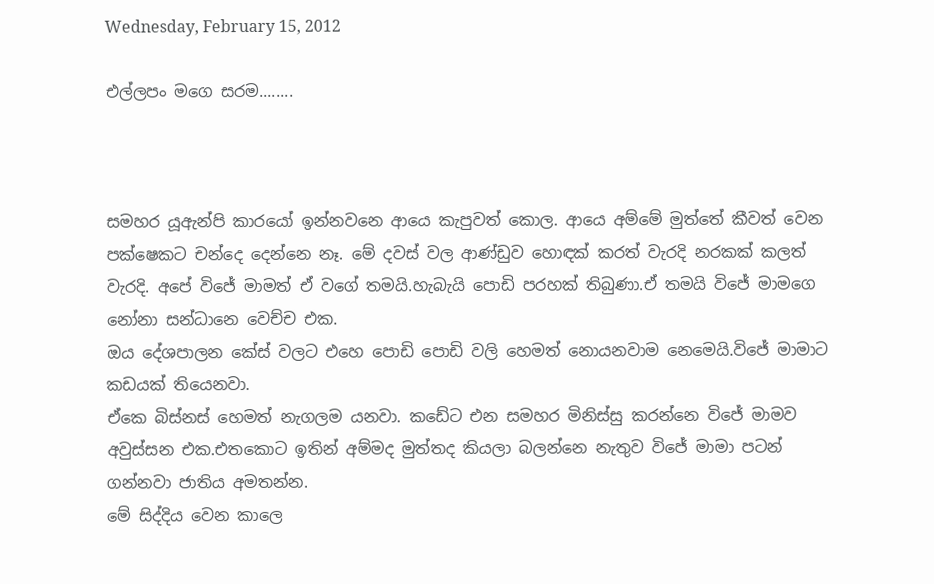Wednesday, February 15, 2012

එල්ලපං මගෙ සරම........



සමහර යූඇන්පි කාරයෝ ඉන්නවනෙ ආයෙ කැපුවත් කොල. ආයෙ අම්මේ මුත්තේ කීවත් වෙන පක්ෂෙකට චන්දෙ දෙන්නෙ නෑ. මේ දවස් වල ආණ්ඩුව හොඳක් කරත් වැරදි නරකක් කලත් වැරදි. අපේ විජේ මාමත් ඒ වගේ තමයි.හැබැයි පොඩි පරහක් තිබුණා.ඒ තමයි විජේ මාමගෙ නෝනා සන්ධානෙ වෙච්ච එක.
ඔය දේශපාලන කේස් වලට එහෙ පොඩි පොඩි වලි හෙමත් නොයනවාම නෙමෙයි.විජේ මාමාට කඩයක් තියෙනවා.
ඒකෙ බිස්නස් හෙමත් නැගලම යනවා. කඩේට එන සමහර මිනිස්සු කරන්නෙ විජේ මාමව අවුස්සන එක.එතකොට ඉතින් අම්මද මුත්තද කියලා බලන්නෙ නැතුව විජේ මාමා පටන් ගන්නවා ජාතිය අමතන්න.
මේ සිද්දිය වෙන කාලෙ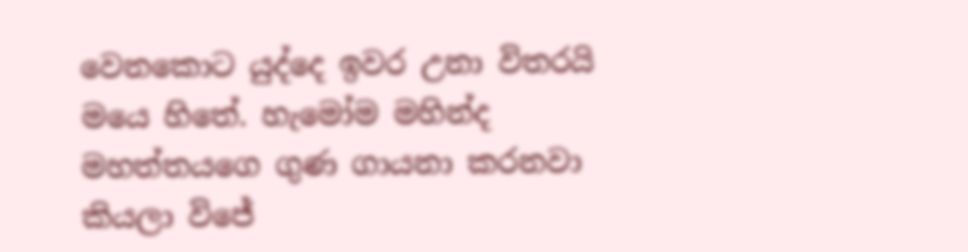වෙනකොට යුද්දෙ ඉවර උනා විතරයි මයෙ හිතේ. හැමෝම මහින්ද මහත්තයගෙ ගුණ ගායනා කරනවා කියලා විජේ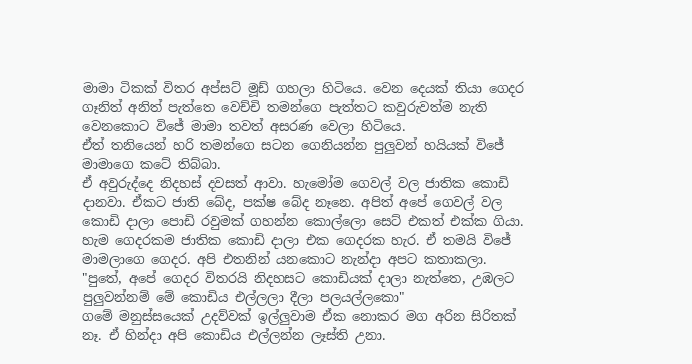මාමා ටිකක් විතර අප්සට් මූඩ් ගහලා හිටියෙ. වෙන දෙයක් තියා ගෙදර ගෑනිත් අනිත් පැත්තෙ වෙච්චි තමන්ගෙ පැත්තට කවුරුවත්ම නැති වෙනකොට විජේ මාමා තවත් අසරණ වෙලා හිටියෙ.
ඒත් තනියෙන් හරි තමන්ගෙ සටන ගෙනියන්න පුලුවන් හයියක් විජේ මාමාගෙ කටේ තිබ්බා.
ඒ අවුරුද්දෙ නිදහස් දවසත් ආවා. හැමෝම ගෙවල් වල ජාතික කොඩි දානවා. ඒකට ජාති බේද, පක්ෂ බේද නෑනෙ. අපිත් අපේ ගෙවල් වල කොඩි දාලා පොඩි රවුමක් ගහන්න කොල්ලො සෙට් එකත් එක්ක ගියා.
හැම ගෙදරකම ජාතික කොඩි දාලා එක ගෙදරක හැර. ඒ තමයි විජේ මාමලාගෙ ගෙදර. අපි එතනින් යනකොට නැන්දා අපට කතාකලා.
"පුතේ, අපේ ගෙදර විතරයි නිදහසට කොඩියක් දාලා නැත්තෙ, උඹලට පුලුවන්නම් මේ කොඩිය එල්ලලා දීලා පලයල්ලකො"
ගමේ මනුස්සයෙක් උදව්වක් ඉල්ලුවාම ඒක නොකර මග අරින සිරිතක් නෑ. ඒ හින්දා අපි කොඩිය එල්ලන්න ලෑස්ති උනා.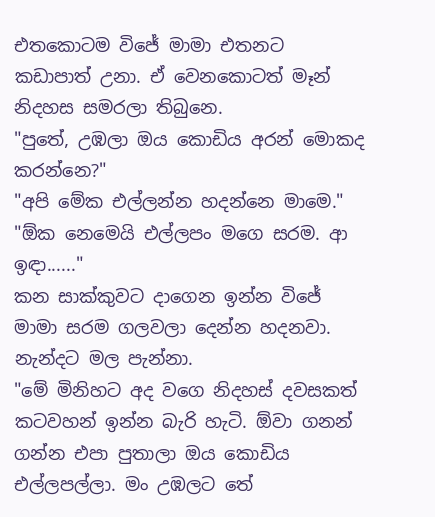එතකොටම විජේ මාමා එතනට කඩාපාත් උනා. ඒ වෙනකොටත් මෑන් නිදහස සමරලා තිබුනෙ.
"පුතේ, උඹලා ඔය කොඩිය අරන් මොකද කරන්නෙ?"
"අපි මේක එල්ලන්න හදන්නෙ මාමෙ."
"ඕක නෙමෙයි එල්ලපං මගෙ සරම. ආ ඉඳා......"
කන සාක්කුවට දාගෙන ඉන්න විජේ මාමා සරම ගලවලා දෙන්න හදනවා. නැන්දට මල පැන්නා.
"මේ මිනිහට අද වගෙ නිදහස් දවසකත් කටවහන් ඉන්න බැරි හැටි. ඕවා ගනන් ගන්න එපා පුතාලා ඔය කොඩිය එල්ලපල්ලා. මං උඹලට තේ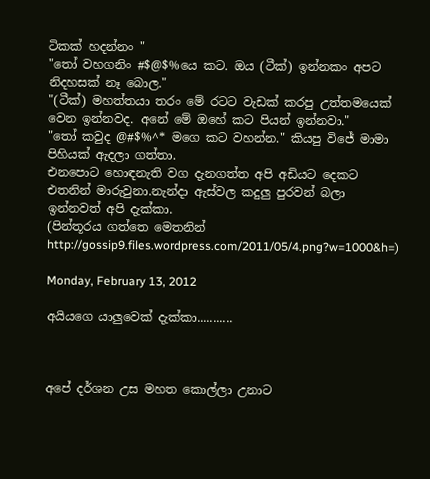ටිකක් හදන්නං "
"තෝ වහගනිං #$@$%යෙ කට. ඔය (ටීක්) ඉන්නකං අපට නිදහසක් නෑ බොල."
"(ටීක්) මහත්තයා තරං මේ රටට වැඩක් කරපු උත්තමයෙක් වෙන ඉන්නවද. අනේ මේ ඔහේ කට පියන් ඉන්නවා."
"තෝ කවුද @#$%^* මගෙ කට වහන්න." කියපු විජේ මාමා පිහියක් ඇදලා ගත්තා.
එනපොට හොඳනැති වග දැනගත්ත අපි අඩියට දෙකට එතනින් මාරුවුනා.නැන්දා ඇස්වල කදුලු පුරවන් බලා ඉන්නවත් අපි දැක්කා.
(පින්තූරය ගත්තෙ මෙතනින් http://gossip9.files.wordpress.com/2011/05/4.png?w=1000&h=)

Monday, February 13, 2012

අයියගෙ යාලුවෙක් දැක්කා...........



අපේ දර්ශන උස මහත කොල්ලා උනාට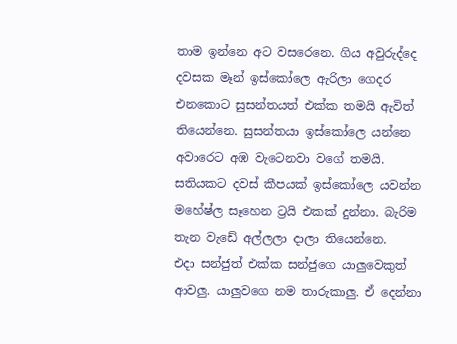තාම ඉන්නෙ අට වසරෙනෙ. ගිය අවුරුද්දෙ දවසක මෑන් ඉස්කෝලෙ ඇරිලා ගෙදර එනකොට සුසන්තයත් එක්ක තමයි ඇවිත් තියෙන්නෙ. සුසන්තයා ඉස්කෝලෙ යන්නෙ අවාරෙට අඹ වැටෙනවා වගේ තමයි. සතියකට දවස් කීපයක් ඉස්කෝලෙ යවන්න මහේෂ්ල සෑහෙන ට්‍රයි එකක් දුන්නා. බැරිම තැන වැඩේ අල්ලලා දාලා තියෙන්නෙ.
එදා සන්ජුත් එක්ක සන්ජුගෙ යාලුවෙකුත් ආවලු. යාලුවගෙ නම තාරුකාලු. ඒ දෙන්නා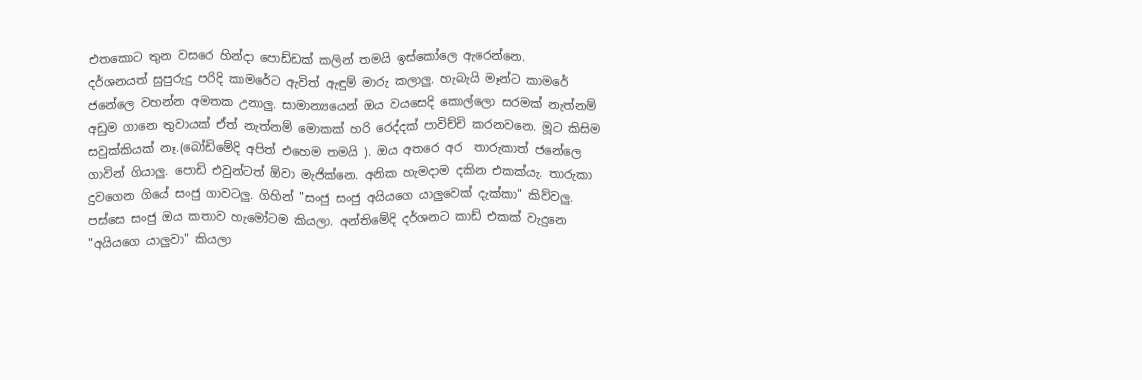එතකොට තුන වසරෙ හින්දා පොඩ්ඩක් කලින් තමයි ඉස්කෝලෙ ඇරෙන්නෙ.
දර්ශනයත් සුපුරුදු පරිදි කාමරේට ඇවිත් ඇඳුම් මාරු කලාලු. හැබැයි මෑන්ට කාමරේ ජනේලෙ වහන්න අමතක උනාලු. සාමාන්‍යයෙන් ඔය වයසෙදි කොල්ලො සරමක් නැත්නම් අඩුම ගානෙ තුවායක් ඒත් නැත්නම් මොකක් හරි රෙද්දක් පාවිච්චි කරනවනෙ. මූට කිසිම සවුක්කියක් නෑ.(බෝඩිමේදි අපිත් එහෙම තමයි ). ඔය අතරෙ අර  තාරුකාත් ජනේලෙ ගාවින් ගියාලු. පොඩි එවුන්ටත් ඕවා මැජික්නෙ. අනික හැමදාම දකින එකක්යැ. තාරුකා දුවගෙන ගියේ සංජු ගාවටලු. ගිහින් "සංජු සංජු අයියගෙ යාලුවෙක් දැක්කා" කිව්වලු. පස්සෙ සංජු ඔය කතාව හැමෝටම කියලා. අන්තිමේදි දර්ශනට කාඩ් එකක් වැදුනෙ "අයියගෙ යාලුවා" කියලා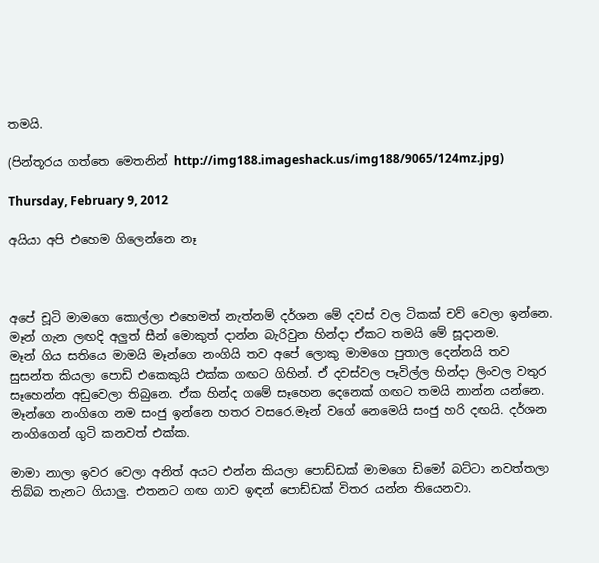තමයි.

(පින්තූරය ගත්තෙ මෙතනින් http://img188.imageshack.us/img188/9065/124mz.jpg)

Thursday, February 9, 2012

අයියා අපි එහෙම ගිලෙන්නෙ නෑ



අපේ චූටි මාමගෙ කොල්ලා එහෙමත් නැත්නම් දර්ශන මේ දවස් වල ටිකක් චව් වෙලා ඉන්නෙ. මෑන් ගැන ලඟදි අලුත් සීන් මොකුත් දාන්න බැරිවුන හින්දා ඒකට තමයි මේ සූදානම.
මෑන් ගිය සතියෙ මාමයි මෑන්ගෙ නංගියි තව අපේ ලොකු මාමගෙ පුතාල දෙන්නයි තව සුසන්ත කියලා පොඩි එකෙකුයි එක්ක ගඟට ගිහින්. ඒ දවස්වල පෑවිල්ල හින්දා ලිංවල වතුර සෑහෙන්න අඩුවෙලා තිබුනෙ. ඒක හින්ද ගමේ සෑහෙන දෙනෙක් ගඟට තමයි නාන්න යන්නෙ.
මෑන්ගෙ නංගිගෙ නම සංජු ඉන්නෙ හතර වසරෙ.මෑන් වගේ නෙමෙයි සංජු හරි දඟයි. දර්ශන නංගිගෙන් ගුටි කනවත් එක්ක.

මාමා නාලා ඉවර වෙලා අනිත් අයට එන්න කියලා පොඩ්ඩක් මාමගෙ ඩිමෝ බට්ටා නවත්තලා තිබ්බ තැනට ගියාලු. එතනට ගඟ ගාව ඉඳන් පොඩ්ඩක් විතර යන්න තියෙනවා.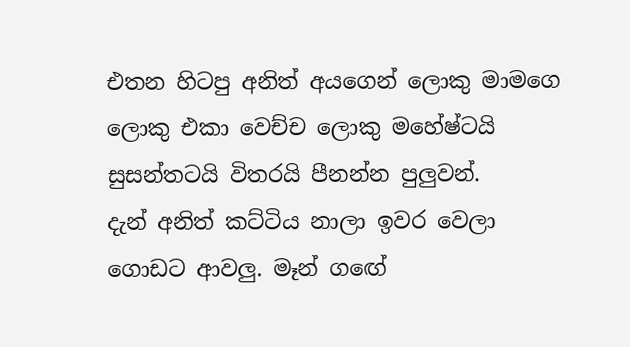එතන හිටපු අනිත් අයගෙන් ලොකු මාමගෙ ලොකු එකා වෙච්ච ලොකු මහේෂ්ටයි සුසන්තටයි විතරයි පීනන්න පුලුවන්.
දැන් අනිත් කට්ටිය නාලා ඉවර වෙලා ගොඩට ආවලු. මෑන් ගඟේ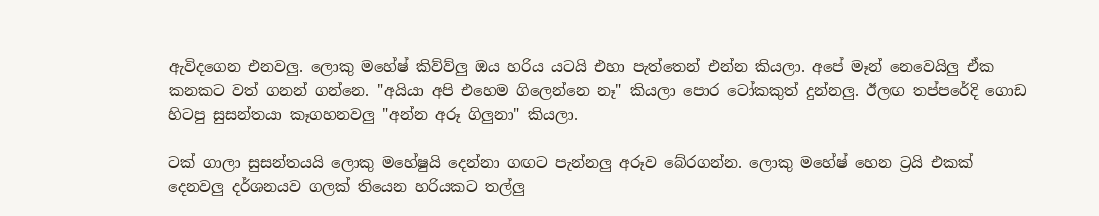ඇවිදගෙන එනවලු. ලොකු මහේෂ් කිව්ව්ලු ඔය හරිය යටයි එහා පැත්තෙන් එන්න කියලා. අපේ මෑන් නෙවෙයිලු ඒක කනකට වත් ගනන් ගන්නෙ. "අයියා අපි එහෙම ගිලෙන්නෙ නෑ" කියලා පොර ටෝකකුත් දුන්නලු. ඊලඟ තප්පරේදි ගොඩ හිටපු සුසන්තයා කෑගහනවලු "අන්න අරූ ගිලුනා" කියලා.

ටක් ගාලා සුසන්තයයි ලොකු මහේෂුයි දෙන්නා ගඟට පැන්නලු අරූව බේරගන්න. ලොකු මහේෂ් හෙන ට්‍රයි එකක් දෙනවලු දර්ශනයව ගලක් තියෙන හරියකට තල්ලු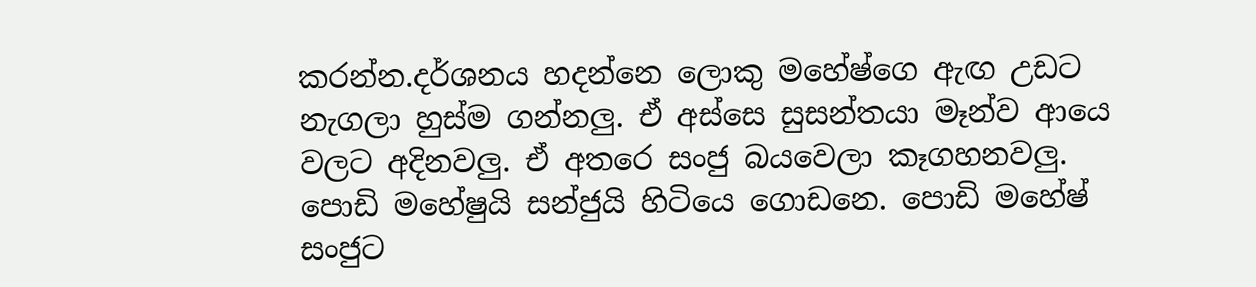කරන්න.දර්ශනය හදන්නෙ ලොකු මහේෂ්ගෙ ඇඟ උඩට නැගලා හුස්ම ගන්නලු. ඒ අස්සෙ සුසන්තයා මෑන්ව ආයෙ වලට අදිනවලු. ඒ අතරෙ සංජු බයවෙලා කෑගහනවලු. පොඩි මහේෂුයි සන්ජුයි හිටියෙ ගොඩනෙ. පොඩි මහේෂ් සංජුට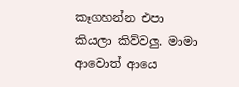කෑගහන්න එපා කියලා කිව්වලු. මාමා ආවොත් ආයෙ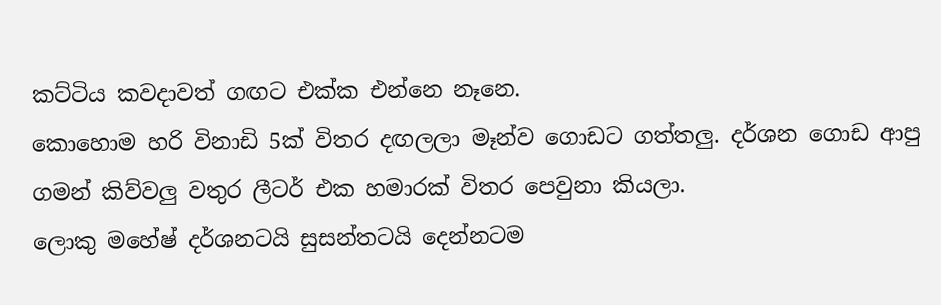කට්ටිය කවදාවත් ගඟට එක්ක එන්නෙ නෑනෙ.
කොහොම හරි විනාඩි 5ක් විතර දඟලලා මෑන්ව ගොඩට ගත්තලු. දර්ශන ගොඩ ආපු ගමන් කිව්වලු වතුර ලීටර් එක හමාරක් විතර පෙවුනා කියලා.
ලොකු මහේෂ් දර්ශනටයි සුසන්තටයි දෙන්නටම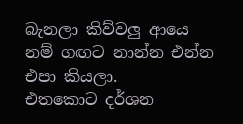බැනලා කිව්වලු ආයෙ නම් ගඟට නාන්න එන්න එපා කියලා.
එතකොට දර්ශන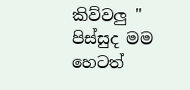කිව්වලු " පිස්සුද මම හෙටත්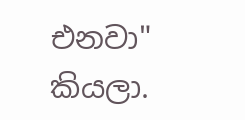එනවා" කියලා.